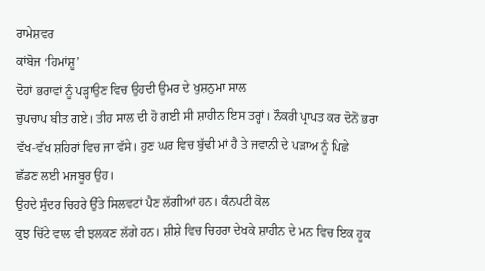ਰਾਮੇਸ਼ਵਰ
ਕਾਂਬੋਜ ‘ਹਿਮਾਂਸ਼ੂ’
ਦੋਹਾਂ ਭਰਾਵਾਂ ਨੂੰ ਪੜ੍ਹਾਉਣ ਵਿਚ ਉਹਦੀ ਉਮਰ ਦੇ ਖੁਸ਼ਨੁਮਾ ਸਾਲ
ਚੁਪਚਾਪ ਬੀਤ ਗਏ। ਤੀਹ ਸਾਲ ਦੀ ਹੋ ਗਈ ਸੀ ਸ਼ਾਹੀਨ ਇਸ ਤਰ੍ਹਾਂ। ਨੌਕਰੀ ਪ੍ਰਾਪਤ ਕਰ ਦੋਨੋਂ ਭਰਾ
ਵੱਖ-ਵੱਖ ਸ਼ਹਿਰਾਂ ਵਿਚ ਜਾ ਵੱਸੇ। ਹੁਣ ਘਰ ਵਿਚ ਬੁੱਢੀ ਮਾਂ ਹੈ ਤੇ ਜਵਾਨੀ ਦੇ ਪੜਾਅ ਨੂੰ ਪਿਛੇ
ਛੱਡਣ ਲਈ ਮਜਬੂਰ ਉਹ।
ਉਹਦੇ ਸੁੰਦਰ ਚਿਹਰੇ ਉੱਤੇ ਸਿਲਵਟਾਂ ਪੈਣ ਲੱਗੀਆਂ ਹਨ। ਕੰਨਪਟੀ ਕੋਲ
ਕੁਝ ਚਿੱਟੇ ਵਾਲ ਵੀ ਝਲਕਣ ਲੱਗੇ ਹਨ। ਸ਼ੀਸ਼ੇ ਵਿਚ ਚਿਹਰਾ ਦੇਖਕੇ ਸ਼ਾਹੀਨ ਦੇ ਮਨ ਵਿਚ ਇਕ ਹੂਕ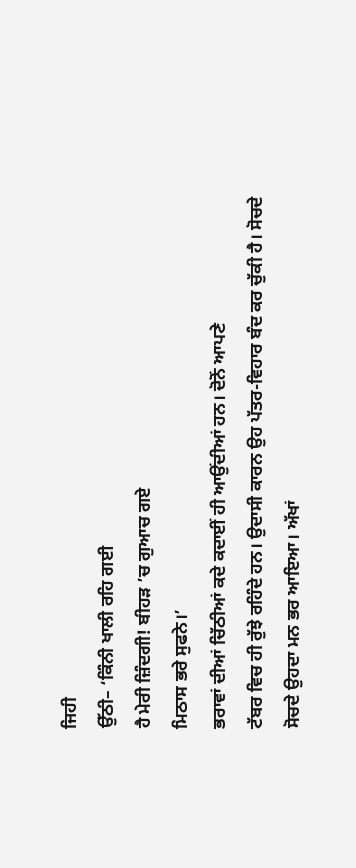ਜਿਹੀ
ਉੱਠੀ– ‘ਕਿੰਨੀ ਖਾਲੀ ਰਹਿ ਗਈ
ਹੈ ਮੇਰੀ ਜ਼ਿੰਦਗੀ! ਬੀਹੜ ’ਚ ਗੁਆਚ ਗਏ
ਮਿਠਾਸ ਭਰੇ ਸੁਫਨੇ।’
ਭਰਾਵਾਂ ਦੀਆਂ ਚਿੱਠੀਆਂ ਕਦੇ ਕਦਾਈਂ ਹੀ ਆਉਂਦੀਆਂ ਹਨ। ਦੋਨੋਂ ਆਪਣੇ
ਟੱਬਰ ਵਿਚ ਹੀ ਰੁੱਝੇ ਰਹਿੰਦੇ ਹਨ। ਉਦਾਸੀ ਕਾਰਨ ਉਹ ਪੱਤਰ-ਵਿਹਾਰ ਬੰਦ ਕਰ ਚੁੱਕੀ ਹੈ। ਸੋਚਦੇ
ਸੋਚਦੇ ਉਹਦਾ ਮਨ ਭਰ ਆਇਆ। ਅੱਖਾਂ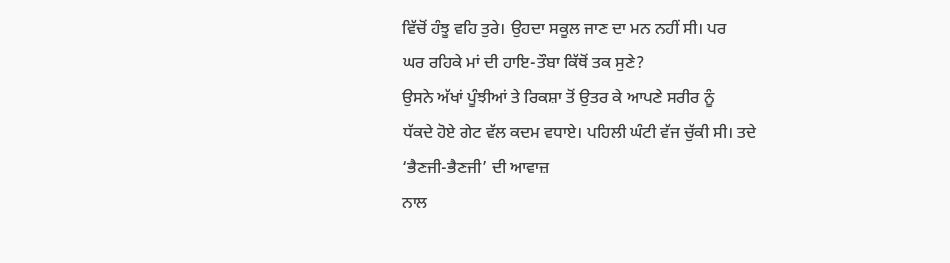ਵਿੱਚੋਂ ਹੰਝੂ ਵਹਿ ਤੁਰੇ। ਉਹਦਾ ਸਕੂਲ ਜਾਣ ਦਾ ਮਨ ਨਹੀਂ ਸੀ। ਪਰ
ਘਰ ਰਹਿਕੇ ਮਾਂ ਦੀ ਹਾਇ-ਤੌਬਾ ਕਿੱਥੋਂ ਤਕ ਸੁਣੇ?
ਉਸਨੇ ਅੱਖਾਂ ਪੂੰਝੀਆਂ ਤੇ ਰਿਕਸ਼ਾ ਤੋਂ ਉਤਰ ਕੇ ਆਪਣੇ ਸਰੀਰ ਨੂੰ
ਧੱਕਦੇ ਹੋਏ ਗੇਟ ਵੱਲ ਕਦਮ ਵਧਾਏ। ਪਹਿਲੀ ਘੰਟੀ ਵੱਜ ਚੁੱਕੀ ਸੀ। ਤਦੇ ‘ਭੈਣਜੀ-ਭੈਣਜੀ’ ਦੀ ਆਵਾਜ਼
ਨਾਲ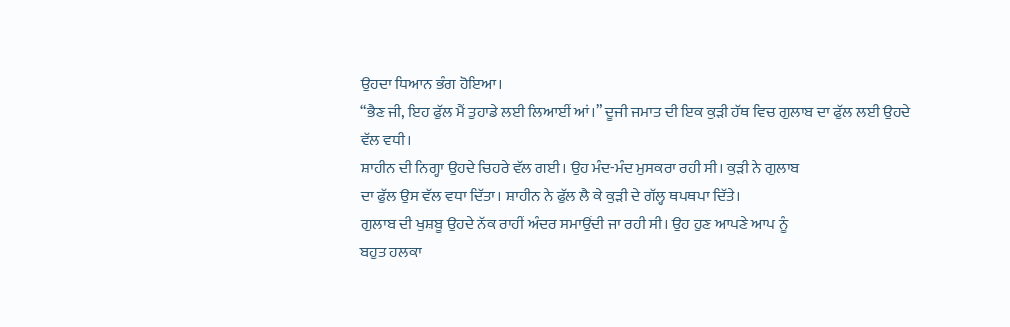ਉਹਦਾ ਧਿਆਨ ਭੰਗ ਹੋਇਆ।
“ਭੈਣ ਜੀ, ਇਹ ਫੁੱਲ ਮੈਂ ਤੁਹਾਡੇ ਲਈ ਲਿਆਈਂ ਆਂ।” ਦੂਜੀ ਜਮਾਤ ਦੀ ਇਕ ਕੁੜੀ ਹੱਥ ਵਿਚ ਗੁਲਾਬ ਦਾ ਫੁੱਲ ਲਈ ਉਹਦੇ
ਵੱਲ ਵਧੀ।
ਸ਼ਾਹੀਨ ਦੀ ਨਿਗ੍ਹਾ ਉਹਦੇ ਚਿਹਰੇ ਵੱਲ ਗਈ। ਉਹ ਮੰਦ-ਮੰਦ ਮੁਸਕਰਾ ਰਹੀ ਸੀ। ਕੁੜੀ ਨੇ ਗੁਲਾਬ
ਦਾ ਫੁੱਲ ਉਸ ਵੱਲ ਵਧਾ ਦਿੱਤਾ। ਸ਼ਾਹੀਨ ਨੇ ਫੁੱਲ ਲੈ ਕੇ ਕੁੜੀ ਦੇ ਗੱਲ੍ਹ ਥਪਥਪਾ ਦਿੱਤੇ।
ਗੁਲਾਬ ਦੀ ਖੁਸ਼ਬੂ ਉਹਦੇ ਨੱਕ ਰਾਹੀਂ ਅੰਦਰ ਸਮਾਉਂਦੀ ਜਾ ਰਹੀ ਸੀ। ਉਹ ਹੁਣ ਆਪਣੇ ਆਪ ਨੂੰ
ਬਹੁਤ ਹਲਕਾ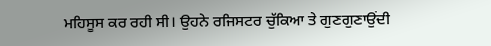ਮਹਿਸੂਸ ਕਰ ਰਹੀ ਸੀ। ਉਹਨੇ ਰਜਿਸਟਰ ਚੁੱਕਿਆ ਤੇ ਗੁਣਗੁਣਾਉਂਦੀ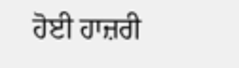ਹੋਈ ਹਾਜ਼ਰੀ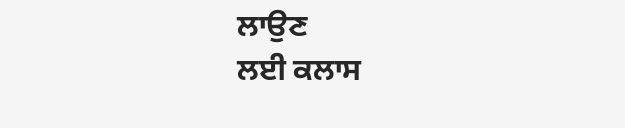ਲਾਉਣ
ਲਈ ਕਲਾਸ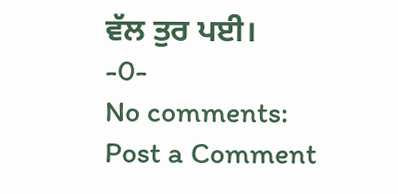ਵੱਲ ਤੁਰ ਪਈ।
-0-
No comments:
Post a Comment